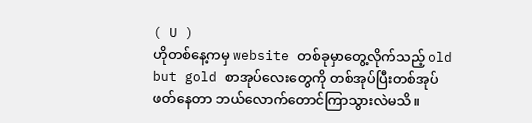( U )
ဟိုတစ်နေ့ကမှ website တစ်ခုမှာတွေ့လိုက်သည့် old but gold စာအုပ်လေးတွေကို တစ်အုပ်ပြီးတစ်အုပ်ဖတ်နေတာ ဘယ်လောက်တောင်ကြာသွားလဲမသိ။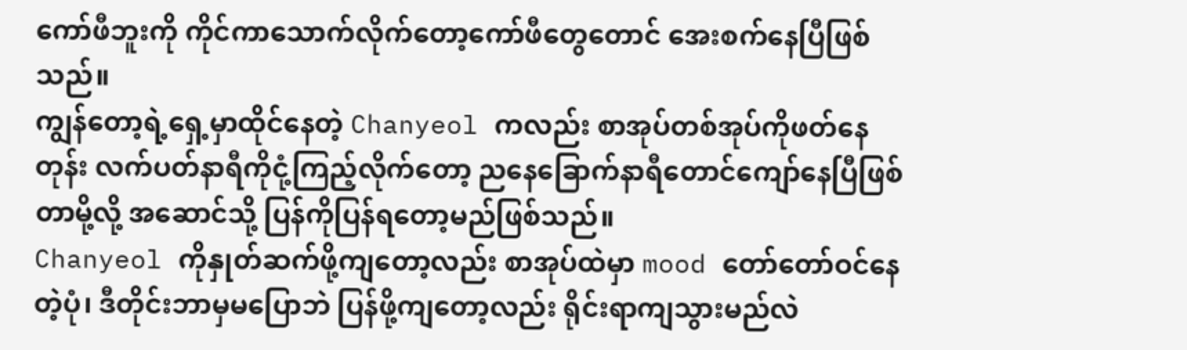ကော်ဖီဘူးကို ကိုင်ကာသောက်လိုက်တော့ကော်ဖီတွေတောင် အေးစက်နေပြီဖြစ်သည်။
ကျွန်တော့ရဲ့ရှေ့မှာထိုင်နေတဲ့ Chanyeol ကလည်း စာအုပ်တစ်အုပ်ကိုဖတ်နေတုန်း လက်ပတ်နာရီကိုငုံ့ကြည့်လိုက်တော့ ညနေခြောက်နာရီတောင်ကျော်နေပြီဖြစ်တာမို့လို့ အဆောင်သို့ ပြန်ကိုပြန်ရတော့မည်ဖြစ်သည်။
Chanyeol ကိုနှုတ်ဆက်ဖို့ကျတော့လည်း စာအုပ်ထဲမှာ mood တော်တော်ဝင်နေတဲ့ပုံ၊ ဒီတိုင်းဘာမှမပြောဘဲ ပြန်ဖို့ကျတော့လည်း ရိုင်းရာကျသွားမည်လဲ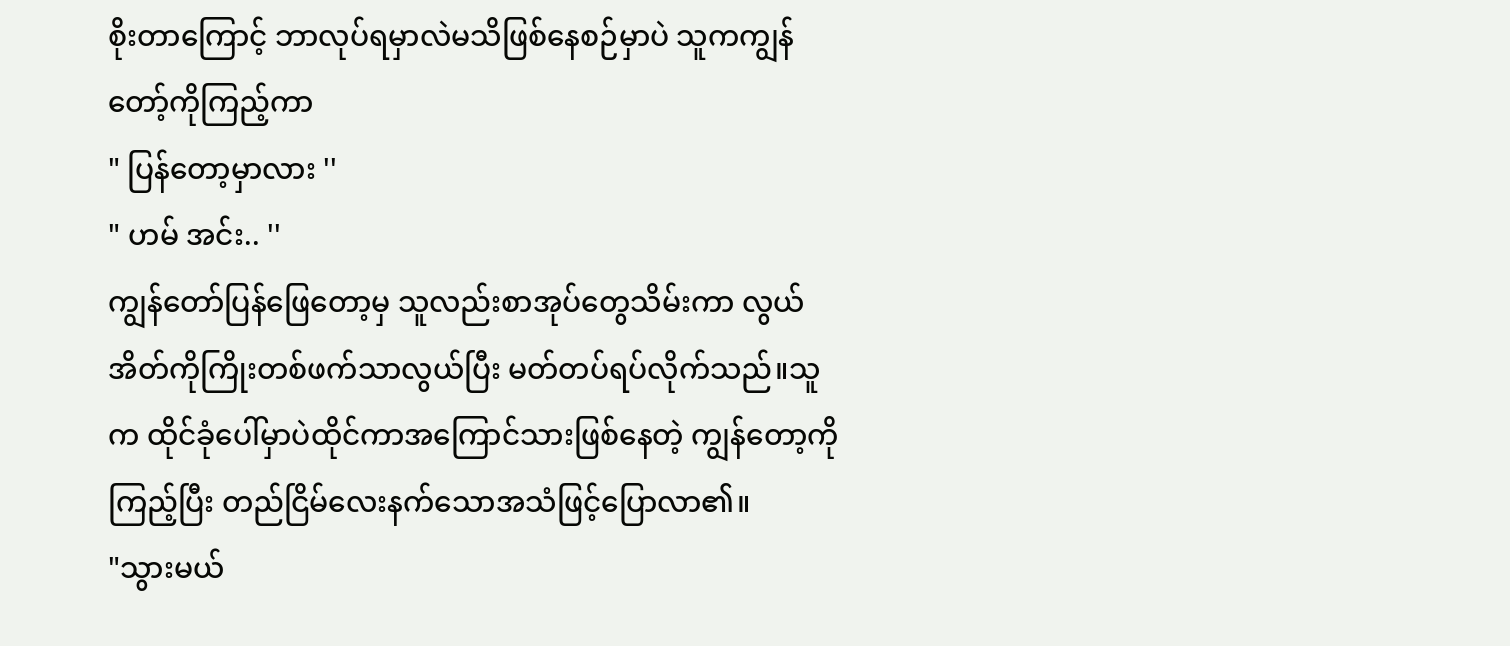စိုးတာကြောင့် ဘာလုပ်ရမှာလဲမသိဖြစ်နေစဉ်မှာပဲ သူကကျွန်တော့်ကိုကြည့်ကာ
" ပြန်တော့မှာလား ''
" ဟမ် အင်း.. ''
ကျွန်တော်ပြန်ဖြေတော့မှ သူလည်းစာအုပ်တွေသိမ်းကာ လွယ်အိတ်ကိုကြိုးတစ်ဖက်သာလွယ်ပြီး မတ်တပ်ရပ်လိုက်သည်။သူက ထိုင်ခုံပေါ်မှာပဲထိုင်ကာအကြောင်သားဖြစ်နေတဲ့ ကျွန်တော့ကိုကြည့်ပြီး တည်ငြိမ်လေးနက်သောအသံဖြင့်ပြောလာ၏။
"သွားမယ်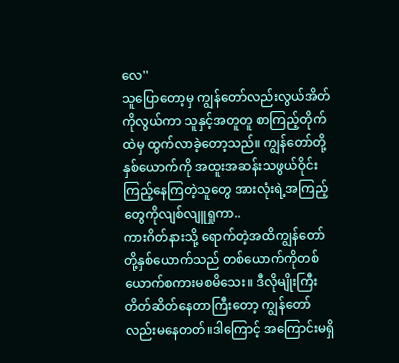လေ''
သူပြောတော့မှ ကျွန်တော်လည်းလွယ်အိတ်ကိုလွယ်ကာ သူနှင့်အတူတူ စာကြည့်တိုက်ထဲမှ ထွက်လာခဲ့တော့သည်။ ကျွန်တော်တို့နှစ်ယောက်ကို အထူးအဆန်းသဖွယ်ဝိုင်းကြည့်နေကြတဲ့သူတွေ အားလုံးရဲ့အကြည့်တွေကိုလျစ်လျူရှုကာ..
ကားဂိတ်နားသို့ ရောက်တဲ့အထိကျွန်တော်တို့နှစ်ယောက်သည် တစ်ယောက်ကိုတစ်ယောက်စကားမစမိသေး။ ဒီလိုမျိုးကြီးတိတ်ဆိတ်နေတာကြီးတော့ ကျွန်တော်လည်းမနေတတ်။ဒါကြောင့် အကြောင်းမရှိ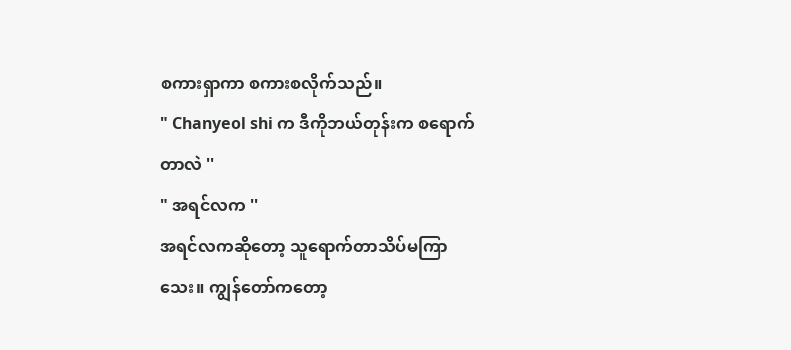စကားရှာကာ စကားစလိုက်သည်။
" Chanyeol shi က ဒီကိုဘယ်တုန်းက စရောက်တာလဲ ''
" အရင်လက ''
အရင်လကဆိုတော့ သူရောက်တာသိပ်မကြာသေး။ ကျွန်တော်ကတော့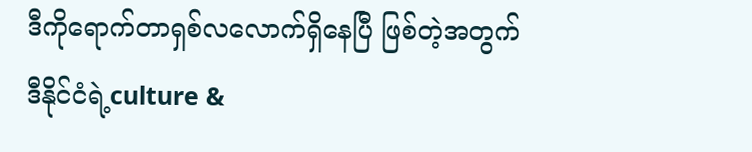ဒီကိုရောက်တာရှစ်လလောက်ရှိနေပြီ ဖြစ်တဲ့အတွက် ဒီနိုင်ငံရဲ့culture &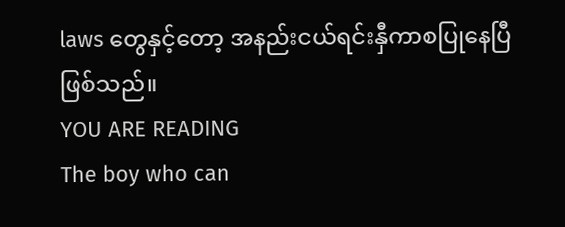laws တွေနှင့်တော့ အနည်းငယ်ရင်းနှီကာစပြုနေပြီဖြစ်သည်။
YOU ARE READING
The boy who can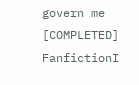govern me [COMPLETED]
FanfictionI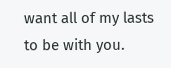want all of my lasts to be with you.